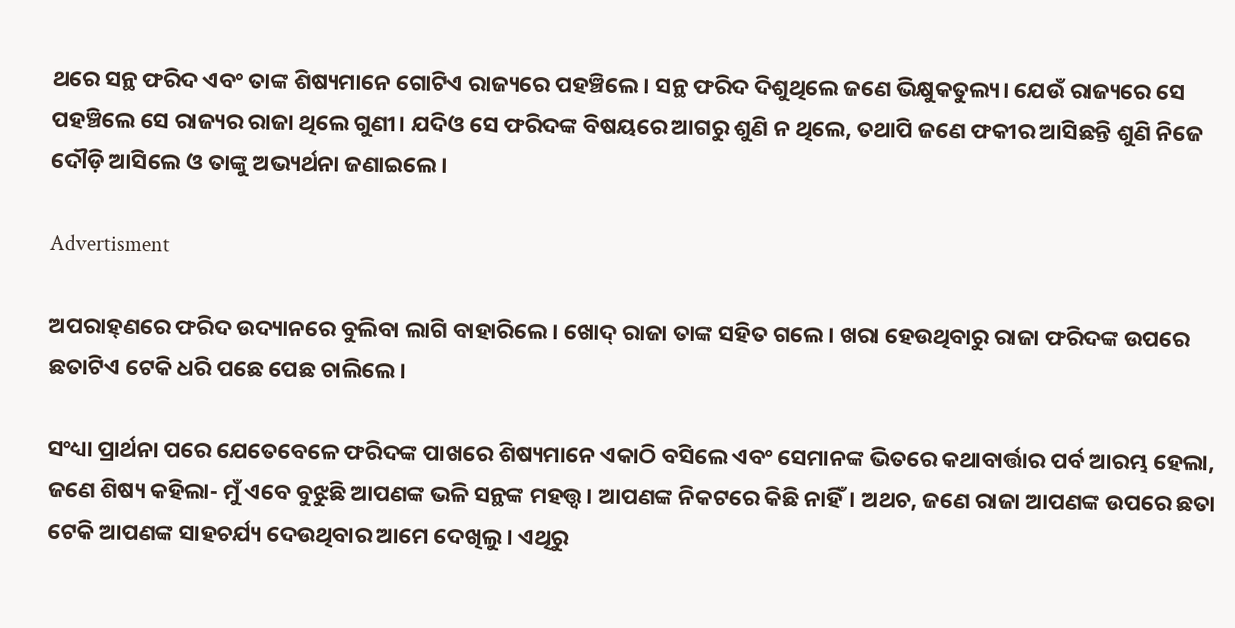ଥରେ ସନ୍ଥ ଫରିଦ ଏବଂ ତାଙ୍କ ଶିଷ୍ୟମାନେ ଗୋଟିଏ ରାଜ୍ୟରେ ପହଞ୍ଚିଲେ। ସନ୍ଥ ଫରିଦ ଦିଶୁଥିଲେ ଜଣେ ଭିକ୍ଷୁକତୁଲ୍ୟ। ଯେଉଁ ରାଜ୍ୟରେ ସେ ପହଞ୍ଚିଲେ ସେ ରାଜ୍ୟର ରାଜା ଥିଲେ ଗୁଣୀ। ଯଦିଓ ସେ ଫରିଦଙ୍କ ବିଷୟରେ ଆଗରୁ ଶୁଣି ନ ଥିଲେ, ତଥାପି ଜଣେ ଫକୀର ଆସିଛନ୍ତି ଶୁଣି ନିଜେ ଦୌଡ଼ି ଆସିଲେ ଓ ତାଙ୍କୁ ଅଭ୍ୟର୍ଥନା ଜଣାଇଲେ।

Advertisment

ଅପରାହ୍‌ଣରେ ଫରିଦ ଉଦ୍ୟାନରେ ବୁଲିବା ଲାଗି ବାହାରିଲେ। ଖୋଦ୍ ରାଜା ତାଙ୍କ ସହିତ ଗଲେ। ଖରା ହେଉଥିବାରୁ ରାଜା ଫରିଦଙ୍କ ଉପରେ ଛତାଟିଏ ଟେକି ଧରି ପଛେ ପ‌େଛ ଚାଲିଲେ।

ସଂଧ୍ୟା ପ୍ରାର୍ଥନା ପରେ ଯେତେବେଳେ ଫରିଦଙ୍କ ପାଖରେ ଶିଷ୍ୟମାନେ ଏକାଠି ବସିଲେ ଏବଂ ସେମାନଙ୍କ ଭିତରେ କଥାବାର୍ତ୍ତାର ପର୍ବ ଆରମ୍ଭ ହେଲା, ଜଣେ ଶିଷ୍ୟ କହିଲା- ମୁଁ ଏବେ ବୁଝୁଛି ଆପଣଙ୍କ ଭଳି ସନ୍ଥଙ୍କ ମହତ୍ତ୍ବ। ଆପଣଙ୍କ ନିକଟରେ କିଛି ନାହିଁ। ଅଥଚ, ଜଣେ ରାଜା ଆପଣଙ୍କ ଉପରେ ଛତା ଟେକି ଆପଣଙ୍କ ସାହଚର୍ଯ୍ୟ ଦେଉଥିବାର ଆମେ ଦେଖିଲୁ। ଏଥିରୁ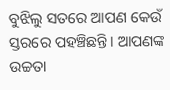ବୁଝିଲୁ ସତରେ ଆପଣ କେଉଁ ସ୍ତରରେ ପହଞ୍ଚିଛନ୍ତି। ଆପଣଙ୍କ ଉଚ୍ଚତା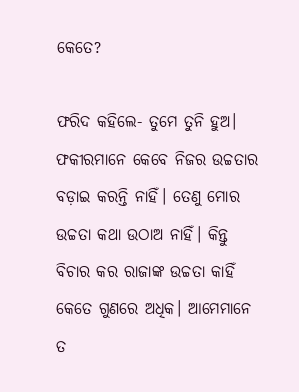କେତେ?

ଫରିଦ କହିଲେ- ତୁମେ ତୁନି ହୁଅ। ଫକୀରମାନେ କେବେ ନିଜର ଉଚ୍ଚତାର ବଡ଼ାଇ କରନ୍ତି ନାହିଁ। ତେଣୁ ମୋର ଉଚ୍ଚତା କଥା ଉଠାଅ ନାହିଁ। କିନ୍ତୁ ବିଚାର କର ରାଜାଙ୍କ ଉଚ୍ଚତା କାହିଁ କେତେ ଗୁଣରେ ଅଧିକ। ଆମେମାନେ ତ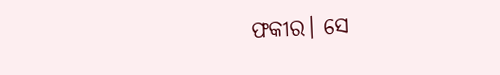ଫକୀର। ସେ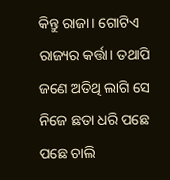କିନ୍ତୁ ରାଜା। ଗୋଟିଏ ରାଜ୍ୟର କର୍ତ୍ତା। ତଥାପି ଜଣେ ଅତିଥି ଲାଗି ସେ ନିଜେ ଛତା ଧରି ପଛେ ପଛେ ଚାଲି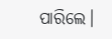ପାରି‌ଲେ।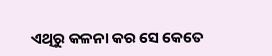ଏଥିରୁ କଳନା କର ସେ କେତେ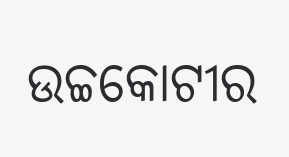ଉଚ୍ଚକୋଟୀର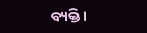ବ୍ୟକ୍ତି।